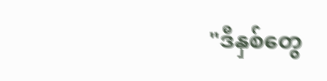"ဒီနှစ်တွေ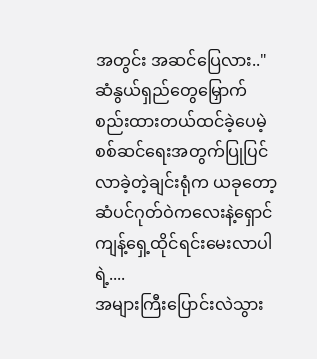အတွင်း အဆင်ပြေလား.."
ဆံနွယ်ရှည်တွေမြှောက်စည်းထားတယ်ထင်ခဲ့ပေမဲ့ စစ်ဆင်ရေးအတွက်ပြုပြင်လာခဲ့တဲ့ချင်းရုံက ယခုတော့ဆံပင်ဂုတ်ဝဲကလေးနဲ့ရှောင်ကျန့်ရှေ့ထိုင်ရင်းမေးလာပါရဲ့....
အများကြီးပြောင်းလဲသွား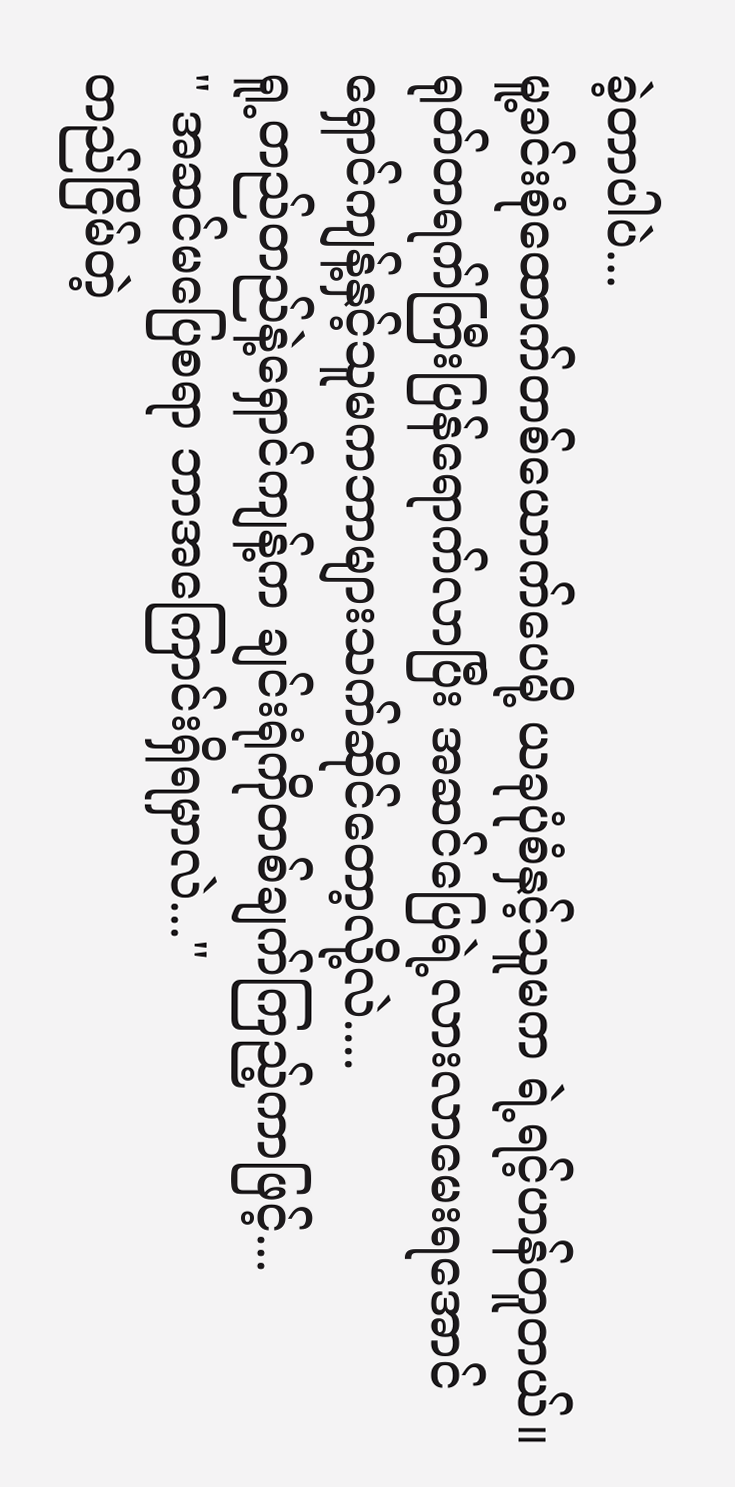ခဲ့တာပါပဲ...
မူ့ခင်းစုံထောက်တစ်ယောက်ပေမို့ ယခုပုံစံနှင့်သူမက ရဲ့ရင့်ဟန်တူတယ်။ရုတ်တရက်ကြီးပြန်ရောက်လာပြီး အဆင်ပြေရဲ့လားလာမေးရအောင် ရှောင်ကျန့်နှင့်သူမကဘာများသက်ဆိုင်တော့လို့လဲ....
ရူ့တည်တည်နဲ့ရှောင်ကျန့်က ချင်းရုံကိုတစ်ချက်ကြည့်ကာဖြင့်...
" အဆင်မပြေစရာ ဘာအကြောင်းရှိရမှာလဲ..."
တည်ငြိမ်တဲ့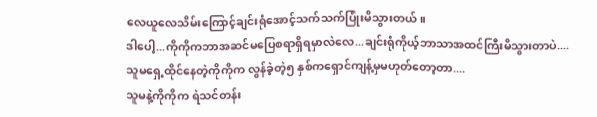လေယူလေသိမ်းကြောင့်ချင်းရုံအောင့်သက်သက်ပြုံးမိသွားတယ်။
ဒါပေါ့...ကိုကိုကဘာအဆင်မပြေစရာရှိရမှာလဲလေ...ချင်းရုံကိုယ့်ဘာသာအထင်ကြီးမိသွားတာပဲ....
သူမရှေ့ထိုင်နေတဲ့ကိုကိုက လွန်ခဲ့တဲ့၅ နှစ်ကရှောင်ကျန့်မှမဟုတ်တော့တာ....
သူမနဲ့ကိုကိုက ရဲသင်တန်း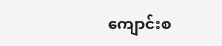ကျောင်းစ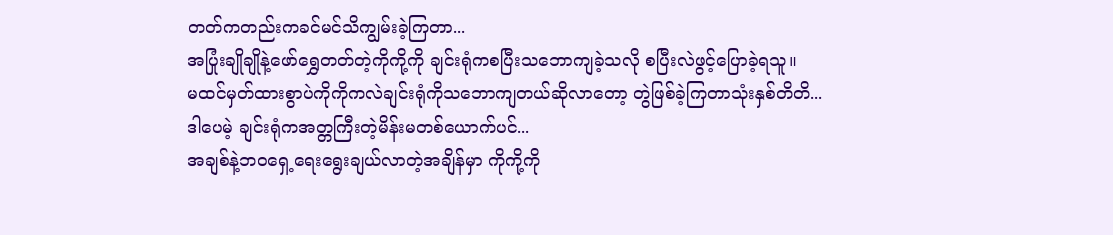တတ်ကတည်းကခင်မင်သိကျွမ်းခဲ့ကြတာ...
အပြုံးချိုချိုနဲ့ဖော်ရွှေတတ်တဲ့ကိုကို့ကို ချင်းရုံကစပြီးသဘောကျခဲ့သလို စပြီးလဲဖွင့်ပြောခဲ့ရသူ။
မထင်မှတ်ထားစွာပဲကိုကိုကလဲချင်းရုံကိုသဘောကျတယ်ဆိုလာတော့ တွဲဖြစ်ခဲ့ကြတာသုံးနှစ်တိတိ...
ဒါပေမဲ့ ချင်းရုံကအတ္တကြီးတဲ့မိန်းမတစ်ယောက်ပင်...
အချစ်နဲ့ဘဝရှေ့ရေးရွေးချယ်လာတဲ့အချိန်မှာ ကိုကို့ကို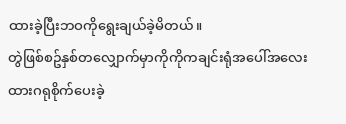ထားခဲ့ပြီးဘဝကိုရွေးချယ်ခဲ့မိတယ်။
တွဲဖြစ်စဥ်နှစ်တလျှောက်မှာကိုကိုကချင်းရုံအပေါ်အလေးထားဂရုစိုက်ပေးခဲ့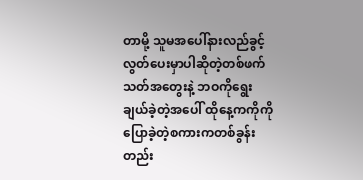တာမို့ သူမအပေါ်နားလည်ခွင့်လွတ်ပေးမှာပါဆိုတဲ့တစ်ဖက်သတ်အတွေးနဲ့ ဘဝကိုရွေးချယ်ခဲ့တဲ့အပေါ် ထိုနေ့ကကိုကိုပြောခဲ့တဲ့စကားကတစ်ခွန်းတည်း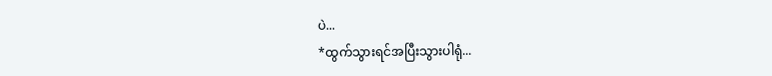ပဲ...
*ထွက်သွားရင်အပြီးသွားပါရုံ...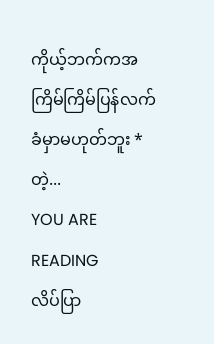ကိုယ့်ဘက်ကအကြိမ်ကြိမ်ပြန်လက်ခံမှာမဟုတ်ဘူး *တဲ့...
YOU ARE READING
လိပ်ပြာ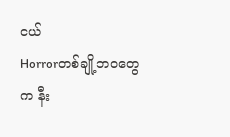ငယ်
Horrorတစ်ချို့ဘဝတွေက နီး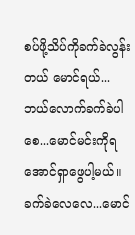စပ်ဖို့သိပ်ကိုခက်ခဲလွန်းတယ် မောင်ရယ်... ဘယ်လောက်ခက်ခဲပါစေ...မောင်မင်းကိုရအောင်ရှာဖွေပါ့မယ်။ ခက်ခဲလေလေ...မောင်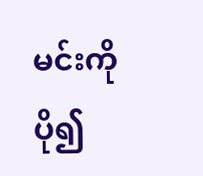မင်းကိုပို၍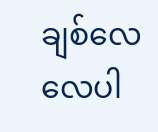ချစ်လေလေပါ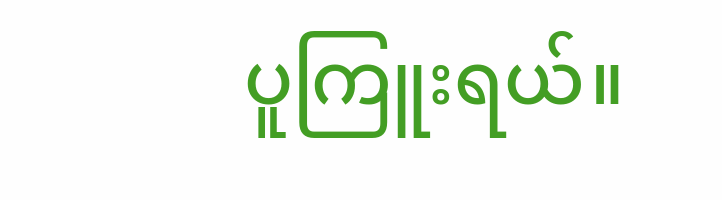ပူကြူးရယ်။